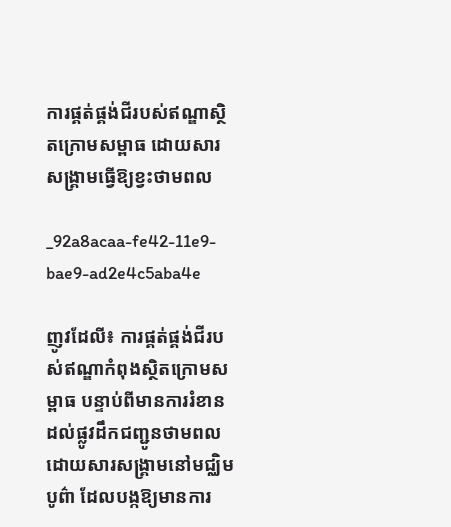ការផ្គត់ផ្គង់ជីរបស់ឥណ្ឌាស្ថិតក្រោមសម្ពាធ ដោយសារសង្គ្រាមធ្វើឱ្យខ្វះថាមពល

_92a8acaa-fe42-11e9-bae9-ad2e4c5aba4e

ញូវដែលី៖ ការផ្គត់ផ្គង់ជីរបស់ឥណ្ឌាកំពុងស្ថិតក្រោមសម្ពាធ បន្ទាប់ពីមានការរំខានដល់ផ្លូវដឹកជញ្ជូនថាមពល ដោយសារសង្គ្រាមនៅមជ្ឈិមបូព៌ា ដែលបង្កឱ្យមានការ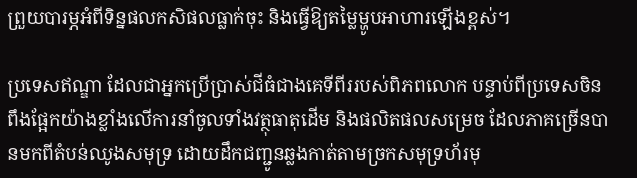ព្រួយបារម្ភអំពីទិន្នផលកសិផលធ្លាក់ចុះ និងធ្វើឱ្យតម្លៃម្ហូបអាហារឡើងខ្ពស់។

ប្រទេសឥណ្ឌា ដែលជាអ្នកប្រើប្រាស់ជីធំជាងគេទីពីររបស់ពិភពលោក បន្ទាប់ពីប្រទេសចិន ពឹងផ្អែកយ៉ាងខ្លាំងលើការនាំចូលទាំងវត្ថុធាតុដើម និងផលិតផលសម្រេច ដែលភាគច្រើនបានមកពីតំបន់ឈូងសមុទ្រ ដោយដឹកជញ្ជូនឆ្លងកាត់តាមច្រកសមុទ្រហ័រមុ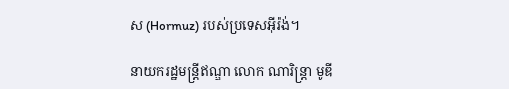ស (Hormuz) របស់ប្រទេសអ៊ីរ៉ង់។

នាយករដ្ឋមន្ត្រីឥណ្ឌា លោក ណារិន្ត្រា មូឌី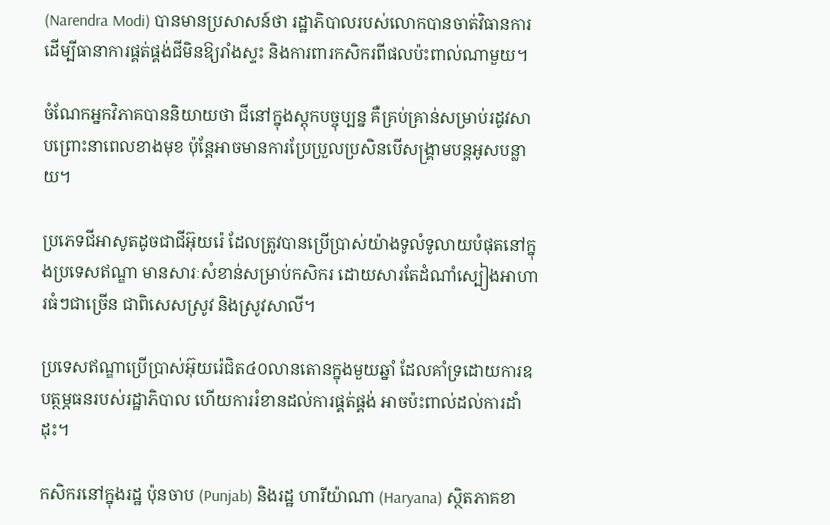(Narendra Modi) បានមានប្រសាសន៍ថា រដ្ឋាភិបាលរបស់លោកបានចាត់វិធានការដើម្បីធានាការផ្គត់ផ្គង់ជីមិនឱ្យរាំងស្ទះ និងការពារកសិករពីផលប៉ះពាល់ណាមួយ។

ចំណែកអ្នកវិភាគបាននិយាយថា ជីនៅក្នុងស្តុកបច្ចុប្បន្ន គឺគ្រប់គ្រាន់សម្រាប់រដូវសាបព្រោះនាពេលខាងមុខ ប៉ុន្តែអាចមានការប្រែប្រួលប្រសិនបើសង្គ្រាមបន្តអូសបន្លាយ។

ប្រភេទជីអាសូតដូចជាជីអ៊ុយរ៉េ ដែលត្រូវបានប្រើប្រាស់យ៉ាងទូលំទូលាយបំផុតនៅក្នុងប្រទេសឥណ្ឌា មានសារៈសំខាន់សម្រាប់កសិករ ដោយសារតែដំណាំស្បៀងអាហារធំៗជាច្រើន ជាពិសេសស្រូវ និងស្រូវសាលី។

ប្រទេសឥណ្ឌាប្រើប្រាស់អ៊ុយរ៉េជិត៤០លានតោនក្នុងមួយឆ្នាំ ដែលគាំទ្រដោយការឧបត្ថម្ភធនរបស់រដ្ឋាភិបាល ហើយការរំខានដល់ការផ្គត់ផ្គង់ អាចប៉ះពាល់ដល់ការដាំដុះ។

កសិករនៅក្នុងរដ្ឋ ប៉ុនចាប (Punjab) និងរដ្ឋ ហារីយ៉ាណា (Haryana) ស្ថិតភាគខា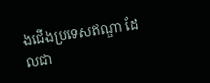ងជើងប្រទេសឥណ្ឌា ដែលជា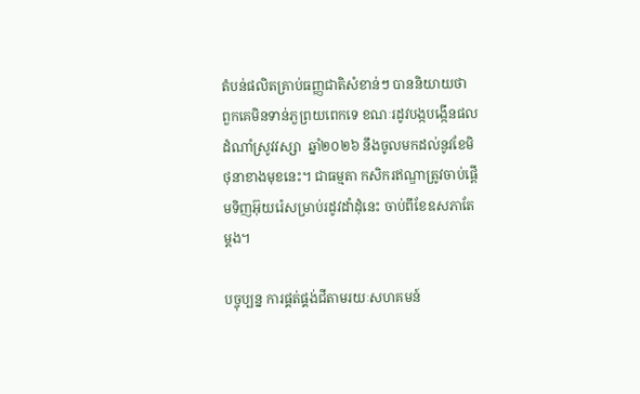តំបន់ផលិតគ្រាប់ធញ្ញជាតិសំខាន់ៗ បាននិយាយថា ពួកគេមិនទាន់ភួព្រយពេកទេ ខណៈរដូវបង្កបង្កើនផលដំណាំស្រូវវស្សា  ឆ្នាំ២០២៦ នឹងចូលមកដល់នូវខែមិថុនាខាងមុខនេះ។ ជាធម្មតា កសិករឥណ្ឌាត្រូវចាប់ផ្តើមទិញអ៊ុយរ៉េសម្រាប់រដូវដាំដុំនេះ ចាប់ពីខែឧសភាតែម្តង។

បច្ចុប្បន្ន ការផ្គត់ផ្គង់ជីតាមរយៈសហគមន៍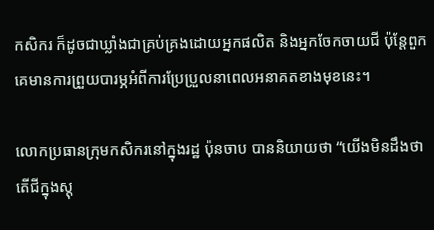កសិករ ក៏ដូចជាឃ្លាំងជាគ្រប់គ្រងដោយអ្នកផលិត និងអ្នកចែកចាយជី ប៉ុន្តែពួកគេមានការព្រួយបារម្ភអំពីការប្រែប្រួលនាពេលអនាគតខាងមុខនេះ។

លោកប្រធានក្រុមកសិករនៅក្នុងរដ្ឋ ប៉ុនចាប បាននិយាយថា “យើងមិនដឹងថា តើជីក្នុងស្តុ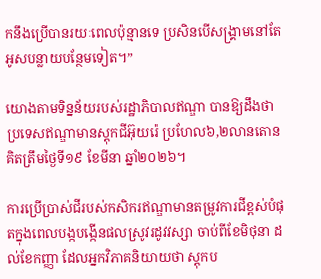កនឹងប្រើបានរយៈពេលប៉ុន្មានទេ ប្រសិនបើសង្រ្គាមនៅតែអូសបន្លាយបន្ថែមទៀត។”

យោងតាមទិន្នន័យរបស់រដ្ឋាភិបាលឥណ្ឌា បានឱ្យដឹងថា ប្រទេសឥណ្ឌាមានស្តុកជីអ៊ុយរ៉េ ប្រហែល៦,២លានតោន គិតត្រឹមថ្ងៃទី១៩ ខែមីនា ឆ្នាំ២០២៦។

ការប្រើប្រាស់ជីរបស់កសិករឥណ្ឌាមានតម្រូវការជីខ្ពស់បំផុតក្នុងពេលបង្កបង្កើនផលស្រូវរដូវវស្សា ចាប់ពីខែមិថុនា ដល់ខែកញ្ញា ដែលអ្នកវិភាគនិយាយថា ស្តុកប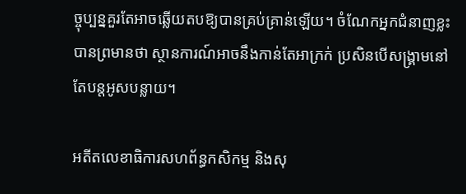ច្ចុប្បន្នគួរតែអាចឆ្លើយតបឱ្យបានគ្រប់គ្រាន់ឡើយ។ ចំណែកអ្នកជំនាញខ្លះបានព្រមានថា ស្ថានការណ៍អាចនឹងកាន់តែអាក្រក់ ប្រសិនបើសង្គ្រាមនៅតែបន្តអូសបន្លាយ។

អតីតលេខាធិការសហព័ន្ធកសិកម្ម និងសុ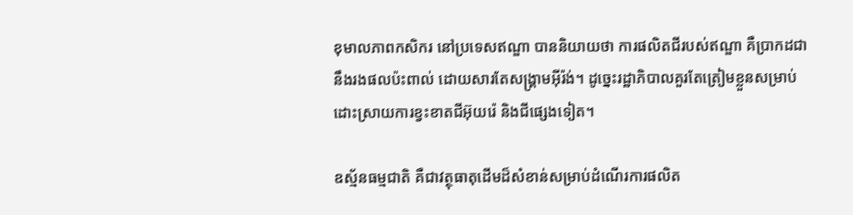ខុមាលភាពកសិករ នៅប្រទេសឥណ្ឌា បាននិយាយថា ការផលិតជីរបស់ឥណ្ឌា គឺប្រាកដជានឹងរងផលប៉ះពាល់ ដោយសារតែសង្គ្រាមអ៊ីរ៉ង់។ ដូច្នេះរដ្ឋាភិបាលគួរតែត្រៀមខ្លួនសម្រាប់ដោះស្រាយការខ្វះខាតជីអ៊ុយរ៉េ និងជីផ្សេងទៀត។

ឧស្ម័នធម្មជាតិ គឺជាវត្ថុធាតុដើមដ៏សំខាន់សម្រាប់ដំណើរការផលិត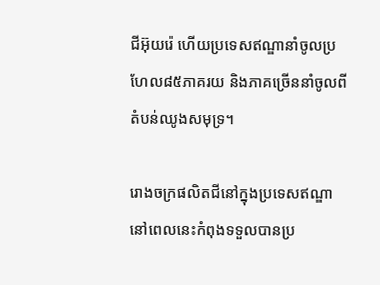ជីអ៊ុយរ៉េ ហើយប្រទេសឥណ្ឌានាំចូលប្រហែល៨៥ភាគរយ និងភាគច្រើននាំចូលពីតំបន់ឈូងសមុទ្រ។

រោងចក្រផលិតជីនៅក្នុងប្រទេសឥណ្ឌា នៅពេលនេះកំពុងទទួលបានប្រ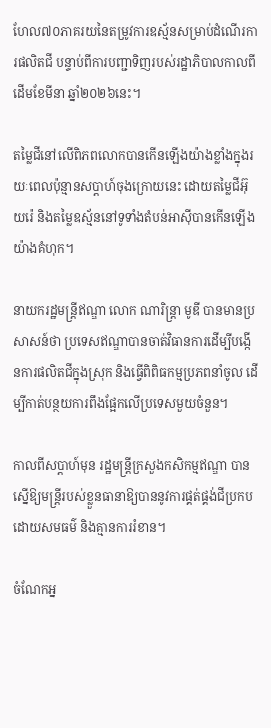ហែល៧០ភាគរយនៃតម្រូវការឧស្ម័នសម្រាប់ដំណើរការផលិតជី បន្ទាប់ពីការបញ្ជាទិញរបស់រដ្ឋាភិបាលកាលពីដើមខែមីនា ឆ្នាំ២០២៦នេះ។

តម្លៃជីនៅលើពិភពលោកបានកើនឡើងយ៉ាងខ្លាំងក្នុងរយៈពេលប៉ុន្មានសប្តាហ៍ចុងក្រោយនេះ ដោយតម្លៃជីអ៊ុយរ៉េ និងតម្លៃឧស្ម័ននៅទូទាំងតំបន់អាស៊ីបានកើនឡើងយ៉ាងគំហុក។

នាយករដ្ឋមន្ត្រីឥណ្ឌា លោក ណារិន្ត្រា មូឌី បានមានប្រសាសន៍ថា ប្រទេសឥណ្ឌាបានចាត់វិធានការដើម្បីបង្កើនការផលិតជីក្នុងស្រុក និងធ្វើពិពិធកម្មប្រភពនាំចូល ដើម្បីកាត់បន្ថយការពឹងផ្អែកលើប្រទេសមួយចំនួន។

កាលពីសប្តាហ៍មុន រដ្ឋមន្ត្រីក្រសួងកសិកម្មឥណ្ឌា បានស្នើឱ្យមន្ត្រីរបស់ខ្លួនធានាឱ្យបាននូវការផ្គត់ផ្គង់ជីប្រកបដោយសមធម៌ និងគ្មានការរំខាន។

ចំណែកអ្ន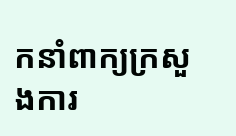កនាំពាក្យក្រសួងការ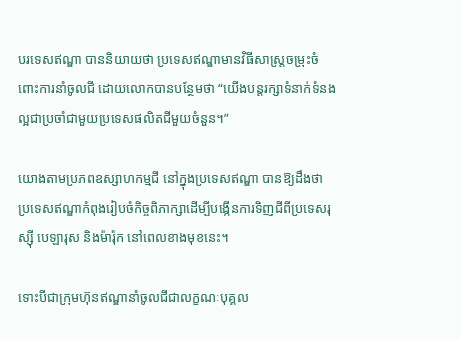បរទេសឥណ្ឌា បាននិយាយថា ប្រទេសឥណ្ឌាមានវិធីសាស្រ្តចម្រុះចំពោះការនាំចូលជី ដោយលោកបានបន្ថែមថា “យើងបន្តរក្សាទំនាក់ទំនងល្អជាប្រចាំជាមួយប្រទេសផលិតជីមួយចំនួន។”

យោងតាមប្រភពឧស្សាហកម្មជី នៅក្នុងប្រទេសឥណ្ឌា បានឱ្យដឹងថា ប្រទេសឥណ្ឌាកំពុងរៀបចំកិច្ចពិភាក្សាដើម្បីបង្កើនការទិញជីពីប្រទេសរុស្ស៊ី បេឡារុស និងម៉ារ៉ុក នៅពេលខាងមុខនេះ។

ទោះបីជាក្រុមហ៊ុនឥណ្ឌានាំចូលជីជាលក្ខណៈបុគ្គល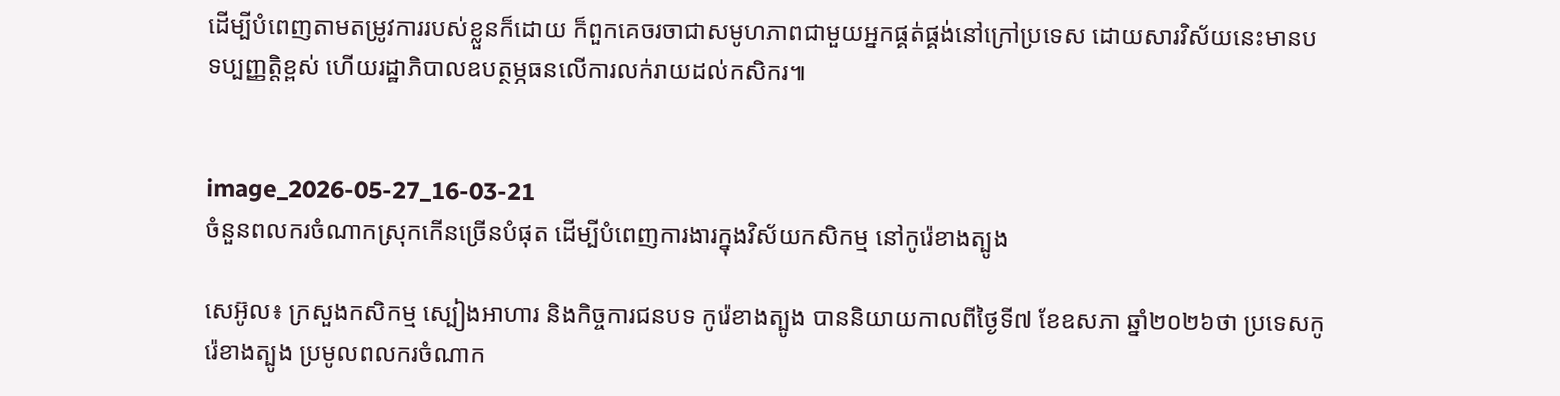ដើម្បីបំពេញតាមតម្រូវការរបស់ខ្លួនក៏ដោយ ក៏ពួកគេចរចាជាសមូហភាពជាមួយអ្នកផ្គត់ផ្គង់នៅក្រៅប្រទេស ដោយសារវិស័យនេះមានបទប្បញ្ញត្តិខ្ពស់ ហើយរដ្ឋាភិបាលឧបត្ថម្ភធនលើការលក់រាយដល់កសិករ៕


image_2026-05-27_16-03-21
ចំនួនពលករចំណាកស្រុកកើនច្រើនបំផុត ដើម្បីបំពេញការងារក្នុងវិស័យកសិកម្ម នៅកូរ៉េខាងត្បូង

សេអ៊ូល៖ ក្រសួងកសិកម្ម ស្បៀងអាហារ និងកិច្ចការជនបទ កូរ៉េខាងត្បូង បាននិយាយកាលពីថ្ងៃទី៧ ខែឧសភា ឆ្នាំ២០២៦ថា ប្រទេសកូរ៉េខាងត្បូង ប្រមូលពលករចំណាក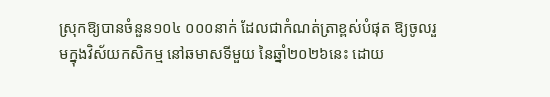ស្រុកឱ្យបានចំនួន១០៤ ០០០នាក់ ដែលជាកំណត់ត្រាខ្ពស់បំផុត ឱ្យចូលរួមក្នុងវិស័យកសិកម្ម នៅឆមាសទីមួយ នៃឆ្នាំ២០២៦នេះ ដោយ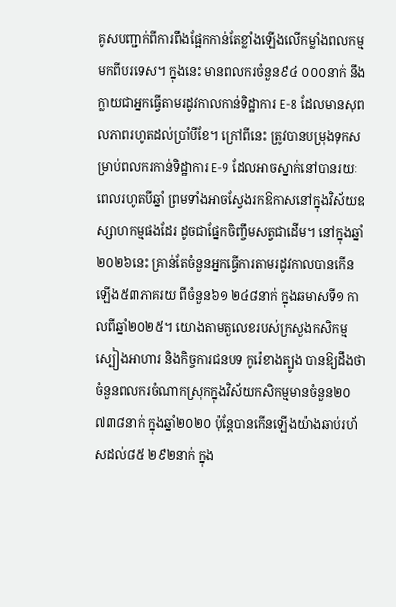គូសបញ្ជាក់ពីការពឹងផ្អែកកាន់តែខ្លាំងឡើងលើកម្លាំងពលកម្មមកពីបរទេស។ ក្នុងនេះ មានពលករចំនួន៩៤ ០០០នាក់ នឹងក្លាយជាអ្នកធ្វើតាមរដូវកាលកាន់ទិដ្ឋាការ E-8 ដែលមានសុពលភាពរហូតដល់ប្រាំបីខែ។ ក្រៅពីនេះ ត្រូវបានបម្រុងទុកសម្រាប់ពលករកាន់ទិដ្ឋាការ E-9 ដែលអាចស្នាក់នៅបានរយៈពេលរហូតបីឆ្នាំ ព្រមទាំងអាចស្វែងរកឱកាសនៅក្នុងវិស័យឧស្សាហកម្មផងដែរ ដូចជាផ្នែកចិញ្ចឹមសត្វជាដើម។ នៅក្នុងឆ្នាំ២០២៦នេះ គ្រាន់តែចំនួនអ្នកធ្វើការតាមរដូវកាលបានកើនឡើង៥៣ភាគរយ ពីចំនួន៦១ ២៤៨នាក់ ក្នុងឆមាសទី១ កាលពីឆ្នាំ២០២៥។ យោងតាមតួលេខរបស់ក្រសួងកសិកម្ម ស្បៀងអាហារ និងកិច្ចការជនបទ កូរ៉េខាងត្បូង បានឱ្យដឹងថា ចំនួនពលករចំណាកស្រុកក្នុងវិស័យកសិកម្មមានចំនួន២០ ៧៣៨នាក់ ក្នុងឆ្នាំ២០២០ ប៉ុន្តែបានកើនឡើងយ៉ាងឆាប់រហ័សដល់៨៥ ២៩២នាក់ ក្នុង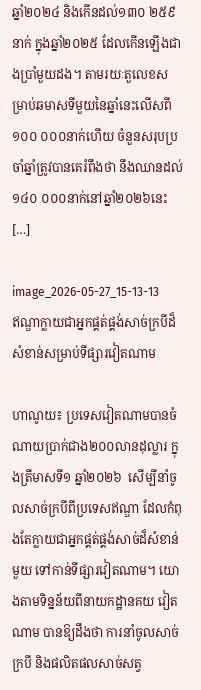ឆ្នាំ២០២៤ និងកើនដល់១៣០ ២៥៩នាក់ ក្នុងឆ្នាំ២០២៥ ដែលកើនឡើងជាងប្រាំមួយដង។ តាមរយៈតួលេខសម្រាប់ឆមាសទីមួយនៃឆ្នាំនេះលើសពី១០០ ០០០នាក់ហើយ ចំនួនសរុបប្រចាំឆ្នាំត្រូវបានគេរំពឹងថា នឹងឈានដល់ ១៤០ ០០០នាក់នៅឆ្នាំ២០២៦នេះ […]

image_2026-05-27_15-13-13
ឥណ្ឌាក្លាយជាអ្នកផ្គត់ផ្គង់សាច់ក្របីដ៏សំខាន់សម្រាប់ទីផ្សារវៀតណាម

ហាណូយ៖ ប្រទេសវៀតណាមបានចំណាយប្រាក់ជាង២០០លានដុល្លារ ក្នុងត្រីមាសទី១ ឆ្នាំ២០២៦  សើម្បីនាំចូលសាច់ក្របីពីប្រទេសឥណ្ឌា ដែលកំពុងតែក្លាយជាអ្នកផ្គត់ផ្គង់សាច់ដ៏សំខាន់មួយ ទៅកាន់ទីផ្សារវៀតណាម។ យោងតាមទិន្នន័យពីនាយកដ្ឋានគយ វៀតណាម បានឱ្យដឹងថា ការនាំចូលសាច់ក្របី និងផលិតផលសាច់សត្វ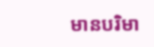មានបរិមា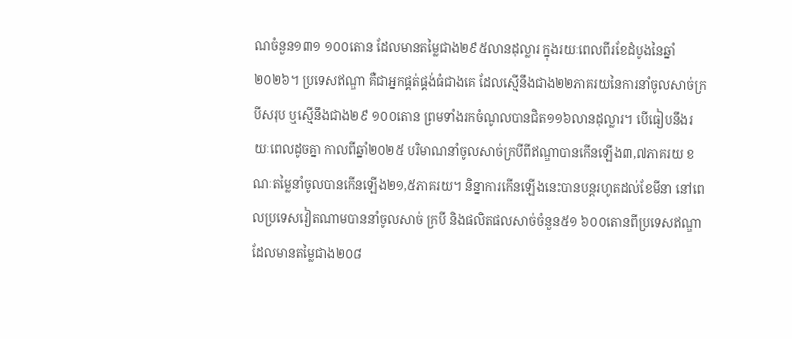ណចំនួន១៣១ ១០០តោន ដែលមានតម្លៃជាង២៩៥លានដុល្លារ ក្នុងរយៈពេលពីរខែដំបូងនៃឆ្នាំ២០២៦។ ប្រទេសឥណ្ឌា គឺជាអ្នកផ្គត់ផ្គង់ធំជាងគេ ដែលស្មើនឹងជាង២២ភាគរយនៃការនាំចូលសាច់ក្របីសរុប ឬស្មើនឹងជាង២៩ ១០០តោន ព្រមទាំងរកចំណូលបានជិត១១៦លានដុល្លារ។ បើធៀបនឹងរយៈពេលដូចគ្នា កាលពីឆ្នាំ២០២៥ បរិមាណនាំចូលសាច់ក្របីពីឥណ្ឌាបានកើនឡើង៣,៧ភាគរយ ខណៈតម្លៃនាំចូលបានកើនឡើង២១,៥ភាគរយ។ និន្នាការកើនឡើងនេះបានបន្តរហូតដល់ខែមីនា នៅពេលប្រទេសវៀតណាមបាននាំចូលសាច់ ក្របី និងផលិតផលសាច់ចំនួន៥១ ៦០០តោនពីប្រទេសឥណ្ឌា ដែលមានតម្លៃជាង២០៨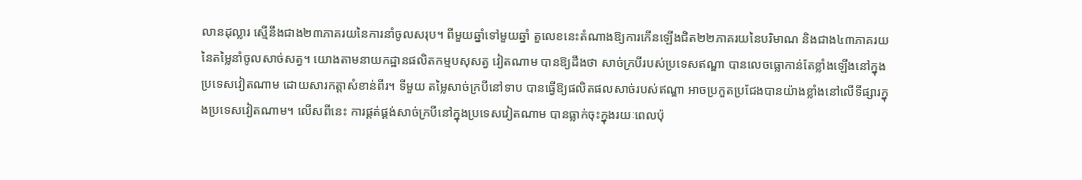លានដុល្លារ ស្មើនឹងជាង២៣ភាគរយនៃការនាំចូលសរុប។ ពីមួយឆ្នាំទៅមួយឆ្នាំ តួលេខនេះតំណាងឱ្យការកើនឡើងជិត២២ភាគរយនៃបរិមាណ និងជាង៤៣ភាគរយនៃតម្លៃនាំចូលសាច់សត្វ។ យោងតាមនាយកដ្ឋានផលិតកម្មបសុសត្វ វៀតណាម បានឱ្យដឹងថា សាច់ក្របីរបស់ប្រទេសឥណ្ឌា បានលេចធ្លោកាន់តែខ្លាំងឡើងនៅក្នុងប្រទេសវៀតណាម ដោយសារកត្តាសំខាន់ពីរ។ ទីមួយ តម្លៃសាច់ក្របីនៅទាប បានធ្វើឱ្យផលិតផលសាច់របស់ឥណ្ឌា អាចប្រកួតប្រជែងបានយ៉ាងខ្លាំងនៅលើទីផ្សារក្នុងប្រទេសវៀតណាម។ លើសពីនេះ ការផ្គត់ផ្គង់សាច់ក្របីនៅក្នុងប្រទេសវៀតណាម បានធ្លាក់ចុះក្នុងរយៈពេលប៉ុ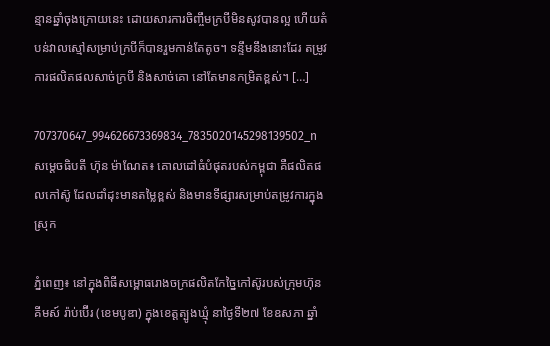ន្មានឆ្នាំចុងក្រោយនេះ ដោយសារការចិញ្ចឹមក្របីមិនសូវបានល្អ ហើយតំបន់វាលស្មៅសម្រាប់ក្របីក៏បានរួមកាន់តែតូច។ ទន្ទឹមនឹងនោះដែរ តម្រូវការផលិតផលសាច់ក្របី និងសាច់គោ នៅតែមានកម្រិតខ្ពស់។ […]

707370647_994626673369834_7835020145298139502_n
សម្តេចធិបតី ហ៊ុន ម៉ាណែត៖ គោលដៅធំបំផុតរបស់កម្ពុជា គឺផលិតផលកៅស៊ូ ដែលដាំដុះមានតម្លៃខ្ពស់ និងមានទីផ្សារសម្រាប់តម្រូវការក្នុងស្រុក

ភ្នំពេញ៖ នៅក្នុងពិធីសម្ពោធរោងចក្រផលិតកែច្នៃកៅស៊ូរបស់ក្រុមហ៊ុន គីមស៍ រ៉ាប់ប៊ើរ (ខេមបូឌា) ក្នុងខេត្តត្បូងឃ្មុំ នាថ្ងៃទី២៧ ខែឧសភា ឆ្នាំ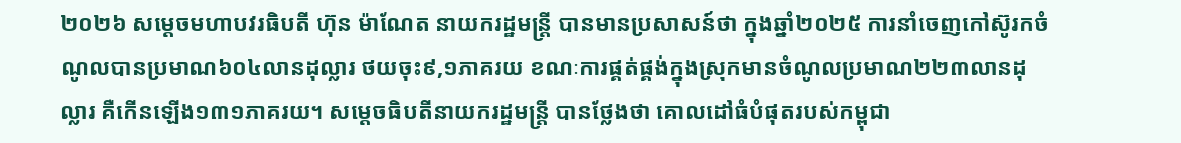២០២៦ សម្តេចមហាបវរធិបតី ហ៊ុន ម៉ាណែត នាយករដ្ឋមន្ត្រី បានមានប្រសាសន៍ថា ក្នុងឆ្នាំ២០២៥ ការនាំចេញកៅស៊ូរកចំណូលបានប្រមាណ៦០៤លានដុល្លារ ថយចុះ៩,១ភាគរយ ខណៈការផ្គត់ផ្គង់ក្នុងស្រុកមានចំណូលប្រមាណ២២៣លានដុល្លារ គឺកើនឡើង១៣១ភាគរយ។ សម្តេចធិបតីនាយករដ្ឋមន្ត្រី បានថ្លែងថា គោលដៅធំបំផុតរបស់កម្ពុជា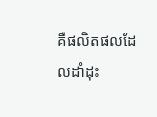គឺផលិតផលដែលដាំដុះ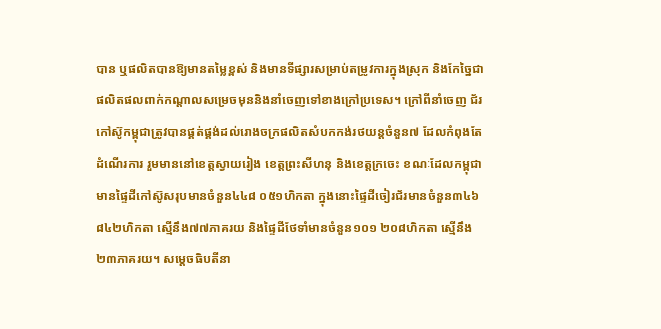បាន ឬផលិតបានឱ្យមានតម្លៃខ្ពស់ និងមានទីផ្សារសម្រាប់តម្រូវការក្នុងស្រុក និងកែច្នៃជាផលិតផលពាក់កណ្ដាលសម្រេចមុននិងនាំចេញទៅខាងក្រៅប្រទេស។ ក្រៅពីនាំចេញ ជ័រកៅស៊ូកម្ពុជាត្រូវបានផ្គត់ផ្គង់ដល់រោងចក្រផលិតសំបកកង់រថយន្ដចំនួន៧ ដែលកំពុងតែដំណើរការ រួមមាននៅខេត្តស្វាយរៀង ខេត្តព្រះសីហនុ និងខេត្តក្រចេះ ខណៈដែលកម្ពុជាមានផ្ទៃដីកៅស៊ូសរុបមានចំនួន៤៤៨ ០៥១ហិកតា ក្នុងនោះផ្ទៃដីចៀរជ័រមានចំនួន៣៤៦ ៨៤២ហិកតា ស្មើនឹង៧៧ភាគរយ និងផ្ទៃដីថែទាំមានចំនួន១០១ ២០៨ហិកតា ស្មើនឹង២៣ភាគរយ។ សម្តេចធិបតីនា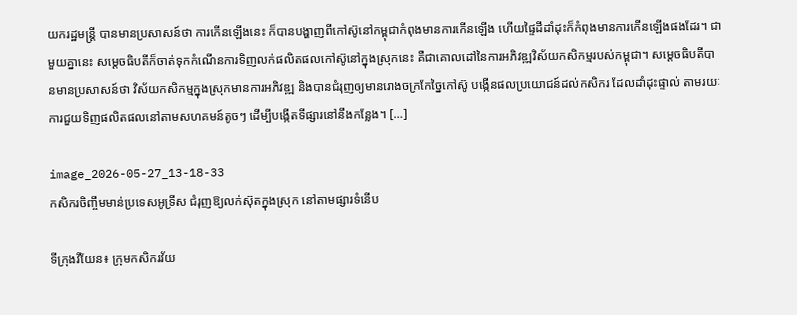យករដ្ឋមន្រ្តី បានមានប្រសាសន៍ថា ការកើនឡើងនេះ ក៏បានបង្ហាញពីកៅស៊ូនៅកម្ពុជាកំពុងមានការកើនឡើង ហើយផ្ទៃដីដាំដុះក៏កំពុងមានការកើនឡើងផងដែរ។ ជាមួយគ្នានេះ សម្ដេចធិបតីក៏ចាត់ទុកកំណើនការទិញលក់ផលិតផលកៅស៊ូនៅក្នុងស្រុកនេះ គឺជាគោលដៅនៃការអភិវឌ្ឍវិស័យកសិកម្មរបស់កម្ពុជា។ សម្តេចធិបតីបានមានប្រសាសន៍ថា វិស័យកសិកម្មក្នុងស្រុកមានការអភិវឌ្ឍ និងបានជំរុញឲ្យមានរោងចក្រកែច្នៃកៅស៊ូ បង្កើនផលប្រយោជន៍ដល់កសិករ ដែលដាំដុះផ្ទាល់ តាមរយៈការជួយទិញផលិតផលនៅតាមសហគមន៍តូចៗ ដើម្បីបង្កើតទីផ្សារនៅនឹងកន្លែង។ […]

image_2026-05-27_13-18-33
កសិករចិញ្ចឹមមាន់ប្រទេសអូទ្រីស ជំរុញឱ្យលក់ស៊ុតក្នុងស្រុក នៅតាមផ្សារទំនើប

ទីក្រុងវីយែន៖ ក្រុមកសិករវ័យ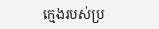ក្មេងរបស់ប្រ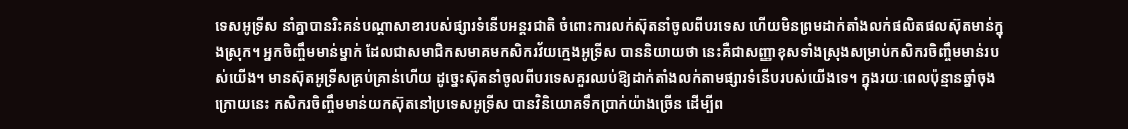ទេសអូទ្រីស នាំគ្នាបានរិះគន់បណ្តាសាខារបស់ផ្សារទំនើបអន្តរជាតិ ចំពោះការលក់ស៊ុតនាំចូលពីបរទេស ហើយមិនព្រមដាក់តាំងលក់ផលិតផលស៊ុតមាន់ក្នុងស្រុក។ អ្នកចិញ្ចឹមមាន់ម្នាក់ ដែលជាសមាជិកសមាគមកសិករវ័យក្មេងអូទ្រីស បាននិយាយថា នេះគឺជាសញ្ញាខុសទាំងស្រុងសម្រាប់កសិករចិញ្ចឹមមាន់របស់យើង។ មានស៊ុតអូទ្រីសគ្រប់គ្រាន់ហើយ ដូច្នេះស៊ុតនាំចូលពីបរទេសគួរឈប់ឱ្យដាក់តាំងលក់តាមផ្សារទំនើបរបស់យើងទេ។ ក្នុងរយៈពេលប៉ុន្មានឆ្នាំចុងក្រោយនេះ កសិករចិញ្ចឹមមាន់យកស៊ុតនៅប្រទេសអូទ្រីស បានវិនិយោគទឹកប្រាក់យ៉ាងច្រើន ដើម្បីព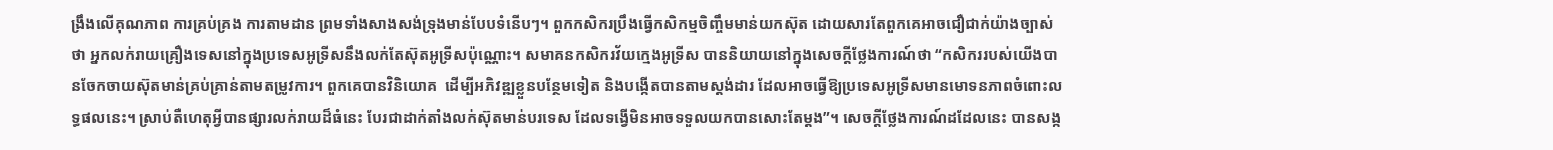ង្រឹងលើគុណភាព ការគ្រប់គ្រង ការតាមដាន ព្រមទាំងសាងសង់ទ្រុងមាន់បែបទំនើបៗ។ ពួកកសិករប្រឹងធ្វើកសិកម្មចិញ្ចឹមមាន់យកស៊ុត ដោយសារតែពួកគេអាចជឿជាក់យ៉ាងច្បាស់ថា អ្នកលក់រាយគ្រឿងទេសនៅក្នុងប្រទេសអូទ្រីសនឹងលក់តែស៊ុតអូទ្រីសប៉ុណ្ណោះ។ សមាគនកសិករវ័យក្មេងអូទ្រីស បាននិយាយនៅក្នុងសេចក្តីថ្លែងការណ៍ថា “កសិកររបស់យើងបានចែកចាយស៊ុតមាន់គ្រប់គ្រាន់តាមតម្រូវការ។ ពួកគេបានវិនិយោគ  ដើម្បីអភិវឌ្ឍខ្លួនបន្ថែមទៀត និងបង្កើតបានតាមស្តង់ដារ ដែលអាចធ្វើឱ្យប្រទេសអូទ្រីសមានមោទនភាពចំពោះលទ្ធផលនេះ។ ស្រាប់តឺហេតុអ្វីបានផ្សារលក់រាយដ៏ធំនេះ បែរជាដាក់តាំងលក់ស៊ុតមាន់បរទេស ដែលទង្វើមិនអាចទទួលយកបានសោះតែម្តង”។ សេចក្តីថ្លែងការណ៍ដដែលនេះ បានសង្ក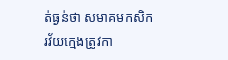ត់ធ្ងន់ថា សមាគមកសិករវ័យក្មេងត្រូវកា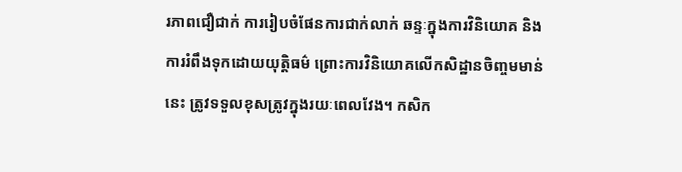រភាពជឿជាក់ ការរៀបចំផែនការជាក់លាក់ ឆន្ទៈក្នុងការវិនិយោគ និងការរំពឹងទុកដោយយុត្តិធម៌ ព្រោះការវិនិយោគលើកសិដ្ឋានចិញ្ចមមាន់នេះ ត្រូវទទួលខុសត្រូវក្នុងរយៈពេលវែង។ កសិក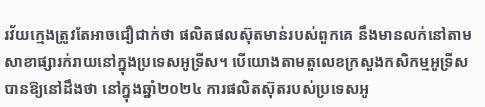រវ័យក្មេងត្រូវតែអាចជឿជាក់ថា ផលិតផលស៊ុតមាន់របស់ពួកគេ នឹងមានលក់នៅតាមសាខាផ្សារក់រាយនៅក្នុងប្រទេសអូទ្រីស។ បើយោងតាមតួលេខក្រសួងកសិកម្មអូទ្រីស បានឱ្យនៅដឹងថា នៅក្នុងឆ្នាំ២០២៤ ការផលិតស៊ុតរបស់ប្រទេសអូ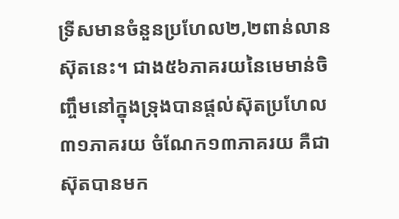ទ្រីសមានចំនួនប្រហែល២,២ពាន់លានស៊ុតនេះ។ ជាង៥៦ភាគរយនៃមេមាន់ចិញ្ចឹមនៅក្នុងទ្រុងបានផ្តល់ស៊ុតប្រហែល៣១ភាគរយ ចំណែក១៣ភាគរយ គឺជាស៊ុតបានមក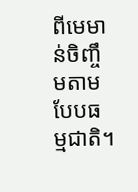ពីមេមាន់ចិញ្ចឹមតាមបែបធម្មជាតិ។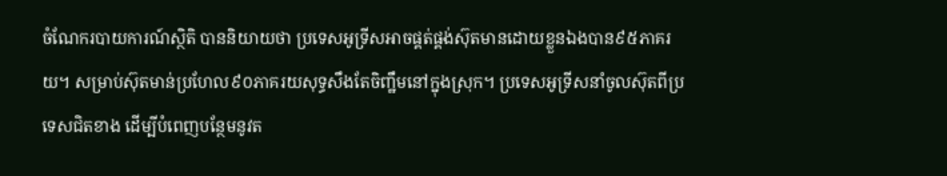ចំណែករបាយការណ៍ស្ថិតិ បាននិយាយថា ប្រទេសអូទ្រីសអាចផ្គត់ផ្គង់ស៊ុតមានដោយខ្លួនឯងបាន៩៥ភាគរយ។ សម្រាប់ស៊ុតមាន់ប្រហែល៩០ភាគរយសុទ្ធសឹងតែចិញ្ឋឹមនៅក្នុងស្រុក។ ប្រទេសអូទ្រីសនាំចូលស៊ុតពីប្រទេសជិតខាង ដើម្បីបំពេញបន្ថែមនូវត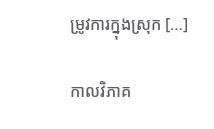ម្រូវការក្នុងស្រុក […]

កាលវិភាគ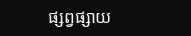ផ្សព្វផ្សាយ